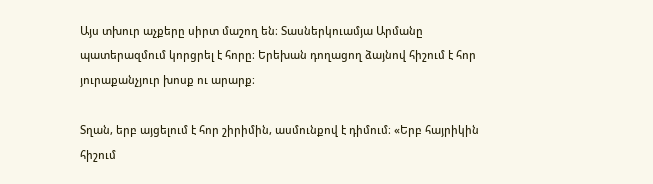Այս տխուր աչքերը սիրտ մաշող են։ Տասներկուամյա Արմանը պատերազմում կորցրել է հորը։ Երեխան դողացող ձայնով հիշում է հոր յուրաքանչյուր խոսք ու արարք։

Տղան, երբ այցելում է հոր շիրիմին, ասմունքով է դիմում։ «Երբ հայրիկին հիշում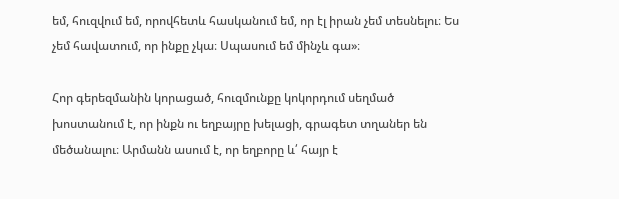եմ, հուզվում եմ, որովհետև հասկանում եմ, որ էլ իրան չեմ տեսնելու։ Ես չեմ հավատում, որ ինքը չկա։ Սպասում եմ մինչև գա»։

Հոր գերեզմանին կորացած, հուզմունքը կոկորդում սեղմած խոստանում է, որ ինքն ու եղբայրը խելացի, գրագետ տղաներ են մեծանալու։ Արմանն ասում է, որ եղբորը և՛ հայր է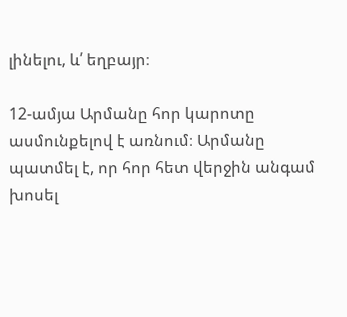լինելու, և՛ եղբայր։

12-ամյա Արմանը հոր կարոտը ասմունքելով է առնում։ Արմանը պատմել է, որ հոր հետ վերջին անգամ խոսել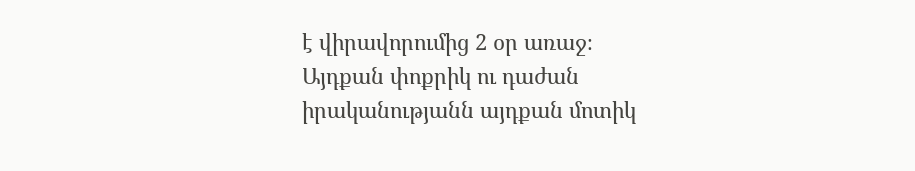է վիրավորումից 2 օր առաջ։ Այդքան փոքրիկ ու դաժան իրականությանն այդքան մոտիկ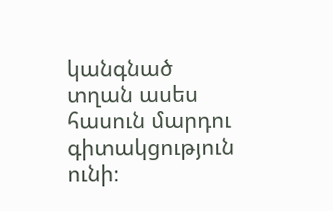կանգնած տղան ասես հասուն մարդու գիտակցություն ունի։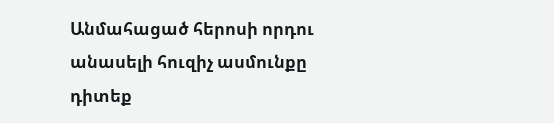Անմահացած հերոսի որդու անասելի հուզիչ ասմունքը դիտեք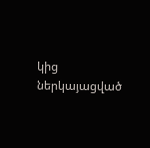կից ներկայացված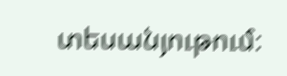տեսանյութում։